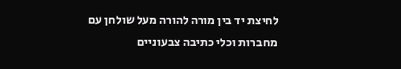לחיצת יד בין מורה להורה מעל שולחן עם מחברות וכלי כתיבה צבעוניים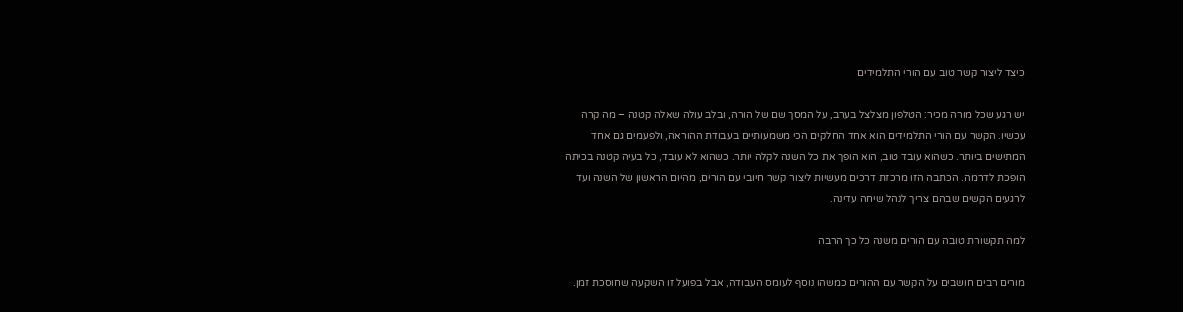כיצד ליצור קשר טוב עם הורי התלמידים

יש רגע שכל מורה מכיר: הטלפון מצלצל בערב, על המסך שם של הורה, ובלב עולה שאלה קטנה – מה קרה עכשיו. הקשר עם הורי התלמידים הוא אחד החלקים הכי משמעותיים בעבודת ההוראה, ולפעמים גם אחד המתישים ביותר. כשהוא עובד טוב, הוא הופך את כל השנה לקלה יותר. כשהוא לא עובד, כל בעיה קטנה בכיתה הופכת לדרמה. הכתבה הזו מרכזת דרכים מעשיות ליצור קשר חיובי עם הורים, מהיום הראשון של השנה ועד לרגעים הקשים שבהם צריך לנהל שיחה עדינה.

למה תקשורת טובה עם הורים משנה כל כך הרבה

מורים רבים חושבים על הקשר עם ההורים כמשהו נוסף לעומס העבודה, אבל בפועל זו השקעה שחוסכת זמן.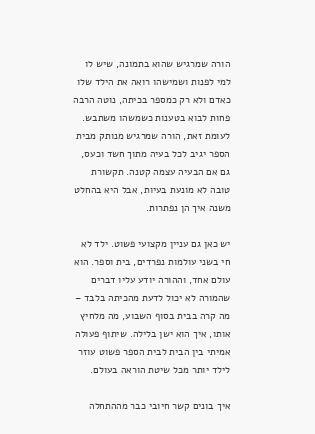הורה שמרגיש שהוא בתמונה, שיש לו למי לפנות ושמישהו רואה את הילד שלו כאדם ולא רק כמספר בכיתה, נוטה הרבה פחות לבוא בטענות כשמשהו משתבש. לעומת זאת, הורה שמרגיש מנותק מבית הספר יגיב לכל בעיה מתוך חשד וכעס, גם אם הבעיה עצמה קטנה. תקשורת טובה לא מונעת בעיות, אבל היא בהחלט משנה איך הן נפתרות.

יש כאן גם עניין מקצועי פשוט. ילד לא חי בשני עולמות נפרדים, בית וספר. הוא עולם אחד, וההורה יודע עליו דברים שהמורה לא יכול לדעת מהכיתה בלבד – מה קרה בבית בסוף השבוע, מה מלחיץ אותו, איך הוא ישן בלילה. שיתוף פעולה אמיתי בין הבית לבית הספר פשוט עוזר לילד יותר מכל שיטת הוראה בעולם.

איך בונים קשר חיובי כבר מההתחלה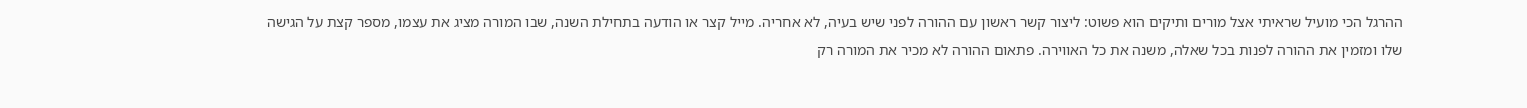ההרגל הכי מועיל שראיתי אצל מורים ותיקים הוא פשוט: ליצור קשר ראשון עם ההורה לפני שיש בעיה, לא אחריה. מייל קצר או הודעה בתחילת השנה, שבו המורה מציג את עצמו, מספר קצת על הגישה שלו ומזמין את ההורה לפנות בכל שאלה, משנה את כל האווירה. פתאום ההורה לא מכיר את המורה רק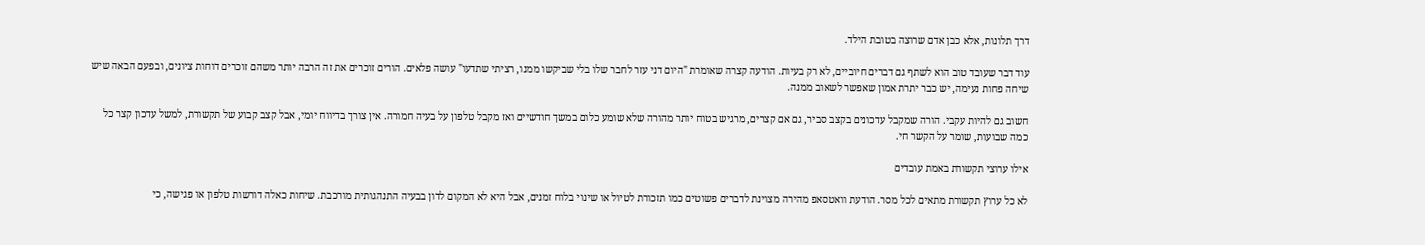דרך תלונות, אלא כבן אדם שרוצה בטובת הילד.

עוד דבר שעובד טוב הוא לשתף גם דברים חיוביים, לא רק בעיות. הודעה קצרה שאומרת "היום דני עזר לחבר שלו בלי שביקשו ממנו, רציתי שתדעו" עושה פלאים. הורים זוכרים את זה הרבה יותר משהם זוכרים דוחות ציונים, ובפעם הבאה שיש שיחה פחות נעימה, יש כבר יתרת אמון שאפשר לשאוב ממנה.

חשוב גם להיות עקבי. הורה שמקבל עדכונים בקצב סביר, גם אם קצרים, מרגיש בטוח יותר מהורה שלא שומע כלום במשך חודשיים ואז מקבל טלפון על בעיה חמורה. אין צורך בדיווח יומי, אבל קצב קבוע של תקשורת, למשל עדכון קצר כל כמה שבועות, שומר על הקשר חי.

אילו ערוצי תקשורת באמת עובדים

לא כל ערוץ תקשורת מתאים לכל מסר. הודעת וואטסאפ מהירה מצוינת לדברים פשוטים כמו תזכורת לטיול או שינוי בלוח זמנים, אבל היא לא המקום לדון בבעיה התנהגותית מורכבת. שיחות כאלה דורשות טלפון או פגישה, כי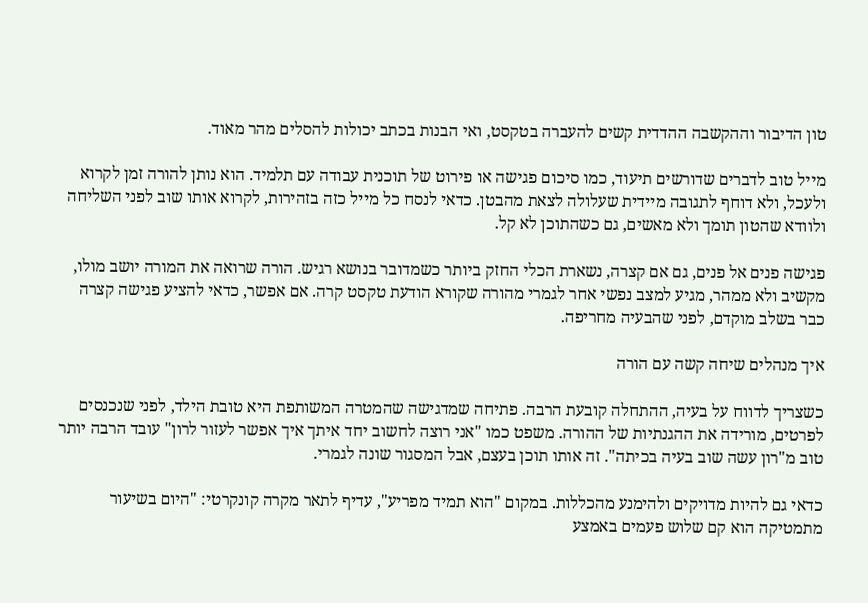טון הדיבור וההקשבה ההדדית קשים להעברה בטקסט, ואי הבנות בכתב יכולות להסלים מהר מאוד.

מייל טוב לדברים שדורשים תיעוד, כמו סיכום פגישה או פירוט של תוכנית עבודה עם תלמיד. הוא נותן להורה זמן לקרוא ולעכל, ולא דוחף לתגובה מיידית שעלולה לצאת מהבטן. כדאי לנסח כל מייל כזה בזהירות, לקרוא אותו שוב לפני השליחה ולוודא שהטון תומך ולא מאשים, גם כשהתוכן לא קל.

פגישה פנים אל פנים, גם אם קצרה, נשארת הכלי החזק ביותר כשמדובר בנושא רגיש. הורה שרואה את המורה יושב מולו, מקשיב ולא ממהר, מגיע למצב נפשי אחר לגמרי מהורה שקורא הודעת טקסט קרה. אם אפשר, כדאי להציע פגישה קצרה כבר בשלב מוקדם, לפני שהבעיה מחריפה.

איך מנהלים שיחה קשה עם הורה

כשצריך לדווח על בעיה, ההתחלה קובעת הרבה. פתיחה שמדגישה שהמטרה המשותפת היא טובת הילד, לפני שנכנסים לפרטים, מורידה את ההגנתיות של ההורה. משפט כמו "אני רוצה לחשוב יחד איתך איך אפשר לעזור לרון" עובד הרבה יותר טוב מ"רון עשה שוב בעיה בכיתה". זה אותו תוכן בעצם, אבל המסגור שונה לגמרי.

כדאי גם להיות מדויקים ולהימנע מהכללות. במקום "הוא תמיד מפריע", עדיף לתאר מקרה קונקרטי: "היום בשיעור מתמטיקה הוא קם שלוש פעמים באמצע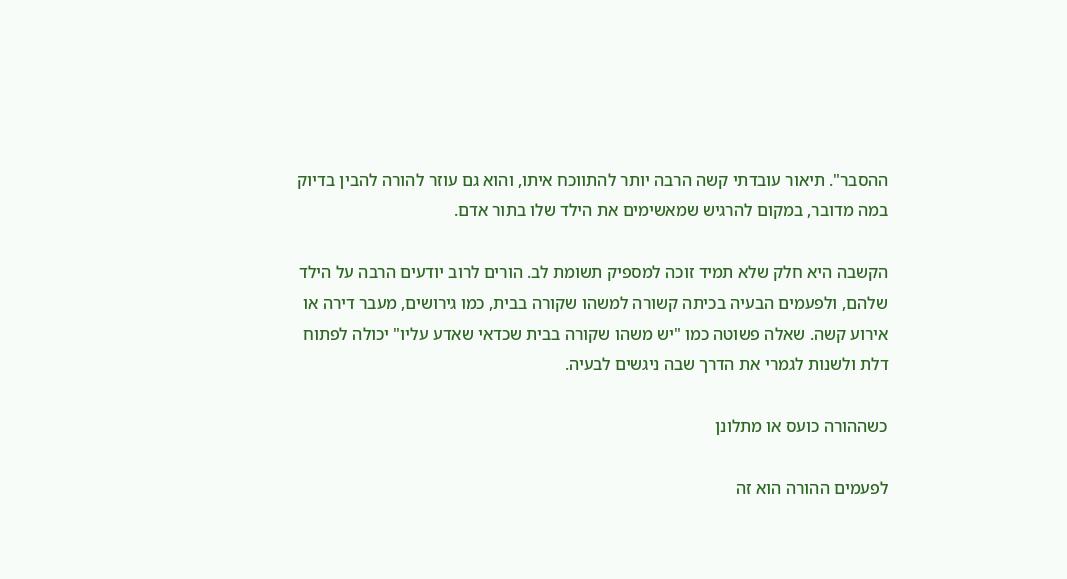ההסבר". תיאור עובדתי קשה הרבה יותר להתווכח איתו, והוא גם עוזר להורה להבין בדיוק במה מדובר, במקום להרגיש שמאשימים את הילד שלו בתור אדם.

הקשבה היא חלק שלא תמיד זוכה למספיק תשומת לב. הורים לרוב יודעים הרבה על הילד שלהם, ולפעמים הבעיה בכיתה קשורה למשהו שקורה בבית, כמו גירושים, מעבר דירה או אירוע קשה. שאלה פשוטה כמו "יש משהו שקורה בבית שכדאי שאדע עליו" יכולה לפתוח דלת ולשנות לגמרי את הדרך שבה ניגשים לבעיה.

כשההורה כועס או מתלונן

לפעמים ההורה הוא זה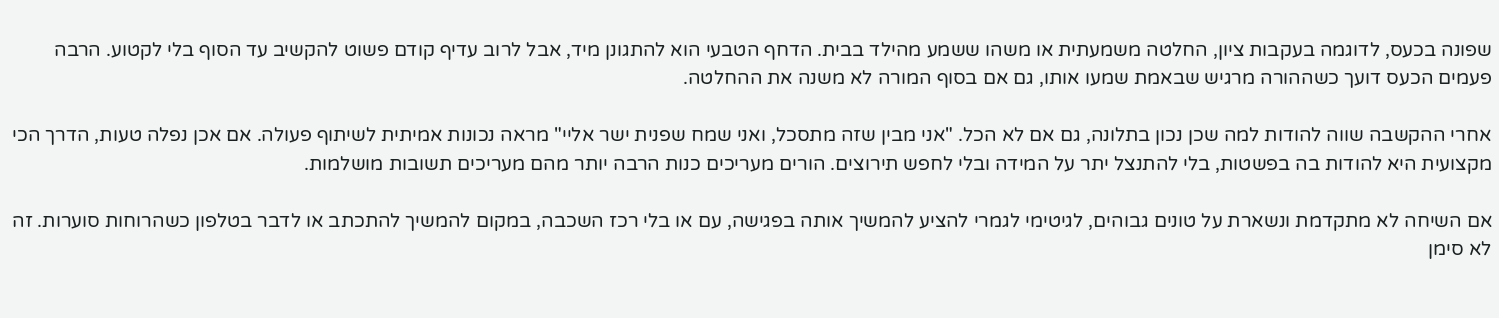שפונה בכעס, לדוגמה בעקבות ציון, החלטה משמעתית או משהו ששמע מהילד בבית. הדחף הטבעי הוא להתגונן מיד, אבל לרוב עדיף קודם פשוט להקשיב עד הסוף בלי לקטוע. הרבה פעמים הכעס דועך כשההורה מרגיש שבאמת שמעו אותו, גם אם בסוף המורה לא משנה את ההחלטה.

אחרי ההקשבה שווה להודות למה שכן נכון בתלונה, גם אם לא הכל. "אני מבין שזה מתסכל, ואני שמח שפנית ישר אליי" מראה נכונות אמיתית לשיתוף פעולה. אם אכן נפלה טעות, הדרך הכי מקצועית היא להודות בה בפשטות, בלי להתנצל יתר על המידה ובלי לחפש תירוצים. הורים מעריכים כנות הרבה יותר מהם מעריכים תשובות מושלמות.

אם השיחה לא מתקדמת ונשארת על טונים גבוהים, לגיטימי לגמרי להציע להמשיך אותה בפגישה, עם או בלי רכז השכבה, במקום להמשיך להתכתב או לדבר בטלפון כשהרוחות סוערות. זה לא סימן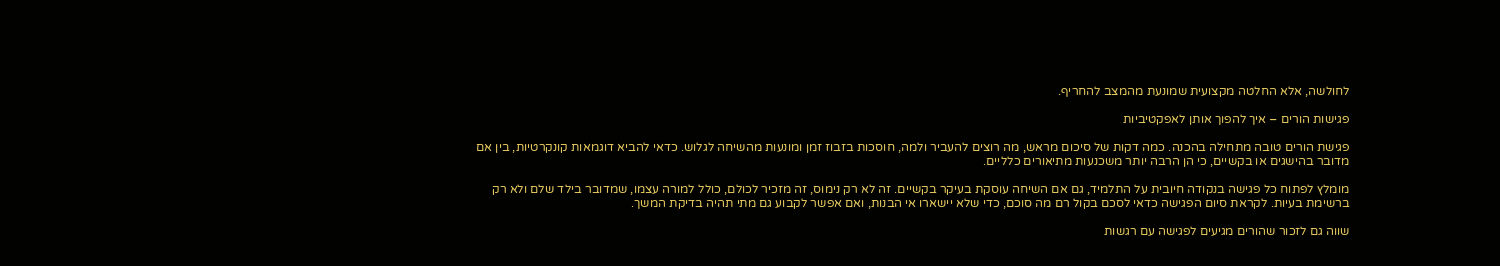לחולשה, אלא החלטה מקצועית שמונעת מהמצב להחריף.

פגישות הורים – איך להפוך אותן לאפקטיביות

פגישת הורים טובה מתחילה בהכנה. כמה דקות של סיכום מראש, מה רוצים להעביר ולמה, חוסכות בזבוז זמן ומונעות מהשיחה לגלוש. כדאי להביא דוגמאות קונקרטיות, בין אם מדובר בהישגים או בקשיים, כי הן הרבה יותר משכנעות מתיאורים כלליים.

מומלץ לפתוח כל פגישה בנקודה חיובית על התלמיד, גם אם השיחה עוסקת בעיקר בקשיים. זה לא רק נימוס, זה מזכיר לכולם, כולל למורה עצמו, שמדובר בילד שלם ולא רק ברשימת בעיות. לקראת סיום הפגישה כדאי לסכם בקול רם מה סוכם, כדי שלא יישארו אי הבנות, ואם אפשר לקבוע גם מתי תהיה בדיקת המשך.

שווה גם לזכור שהורים מגיעים לפגישה עם רגשות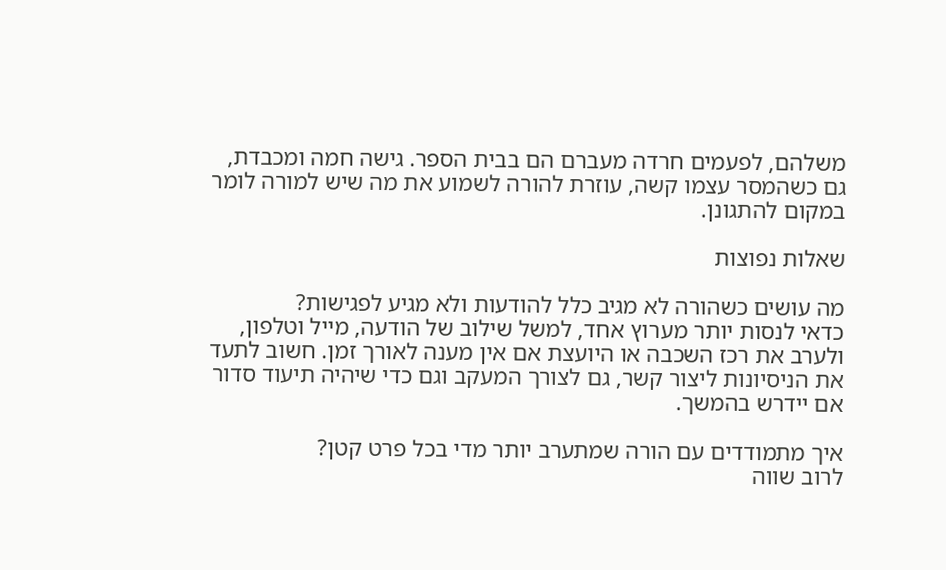משלהם, לפעמים חרדה מעברם הם בבית הספר. גישה חמה ומכבדת, גם כשהמסר עצמו קשה, עוזרת להורה לשמוע את מה שיש למורה לומר במקום להתגונן.

שאלות נפוצות

מה עושים כשהורה לא מגיב כלל להודעות ולא מגיע לפגישות?
כדאי לנסות יותר מערוץ אחד, למשל שילוב של הודעה, מייל וטלפון, ולערב את רכז השכבה או היועצת אם אין מענה לאורך זמן. חשוב לתעד את הניסיונות ליצור קשר, גם לצורך המעקב וגם כדי שיהיה תיעוד סדור אם יידרש בהמשך.

איך מתמודדים עם הורה שמתערב יותר מדי בכל פרט קטן?
לרוב שווה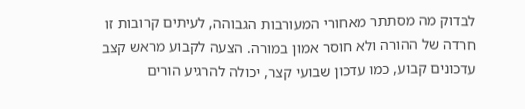לבדוק מה מסתתר מאחורי המעורבות הגבוהה, לעיתים קרובות זו חרדה של ההורה ולא חוסר אמון במורה. הצעה לקבוע מראש קצב עדכונים קבוע, כמו עדכון שבועי קצר, יכולה להרגיע הורים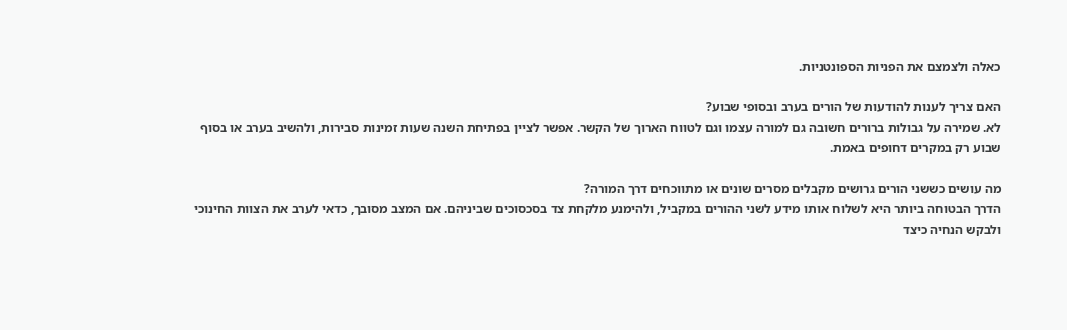כאלה ולצמצם את הפניות הספונטניות.

האם צריך לענות להודעות של הורים בערב ובסופי שבוע?
לא. שמירה על גבולות ברורים חשובה גם למורה עצמו וגם לטווח הארוך של הקשר. אפשר לציין בפתיחת השנה שעות זמינות סבירות, ולהשיב בערב או בסוף שבוע רק במקרים דחופים באמת.

מה עושים כששני הורים גרושים מקבלים מסרים שונים או מתווכחים דרך המורה?
הדרך הבטוחה ביותר היא לשלוח אותו מידע לשני ההורים במקביל, ולהימנע מלקחת צד בסכסוכים שביניהם. אם המצב מסובך, כדאי לערב את הצוות החינוכי ולבקש הנחיה כיצד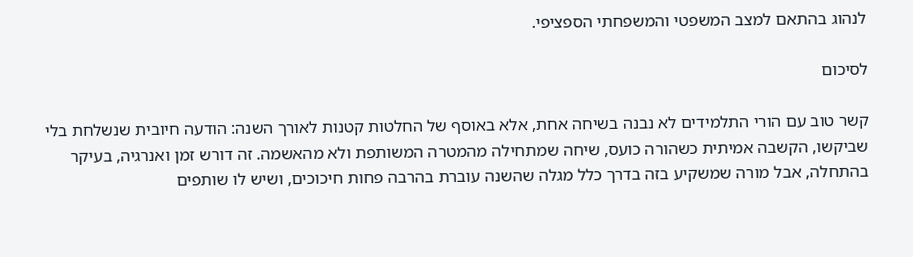לנהוג בהתאם למצב המשפטי והמשפחתי הספציפי.

לסיכום

קשר טוב עם הורי התלמידים לא נבנה בשיחה אחת, אלא באוסף של החלטות קטנות לאורך השנה: הודעה חיובית שנשלחת בלי שביקשו, הקשבה אמיתית כשהורה כועס, שיחה שמתחילה מהמטרה המשותפת ולא מהאשמה. זה דורש זמן ואנרגיה, בעיקר בהתחלה, אבל מורה שמשקיע בזה בדרך כלל מגלה שהשנה עוברת בהרבה פחות חיכוכים, ושיש לו שותפים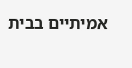אמיתיים בבית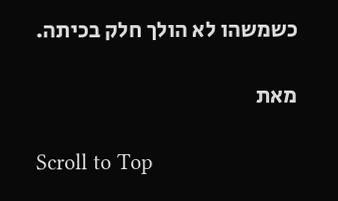כשמשהו לא הולך חלק בכיתה.

מאת

Scroll to Top